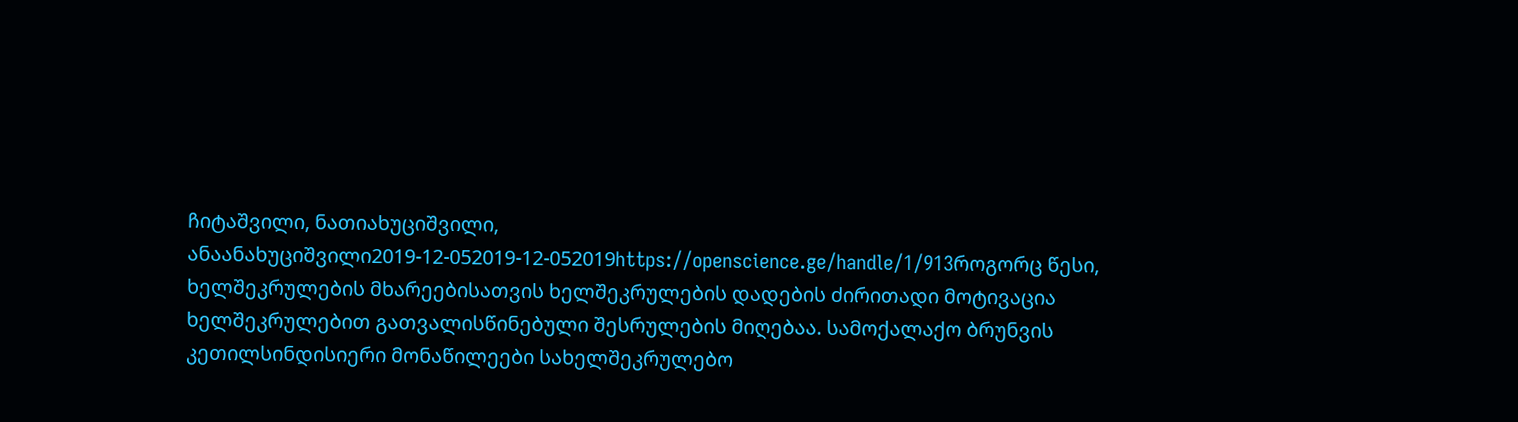ჩიტაშვილი, ნათიახუციშვილი, ანაანახუციშვილი2019-12-052019-12-052019https://openscience.ge/handle/1/913როგორც წესი, ხელშეკრულების მხარეებისათვის ხელშეკრულების დადების ძირითადი მოტივაცია ხელშეკრულებით გათვალისწინებული შესრულების მიღებაა. სამოქალაქო ბრუნვის კეთილსინდისიერი მონაწილეები სახელშეკრულებო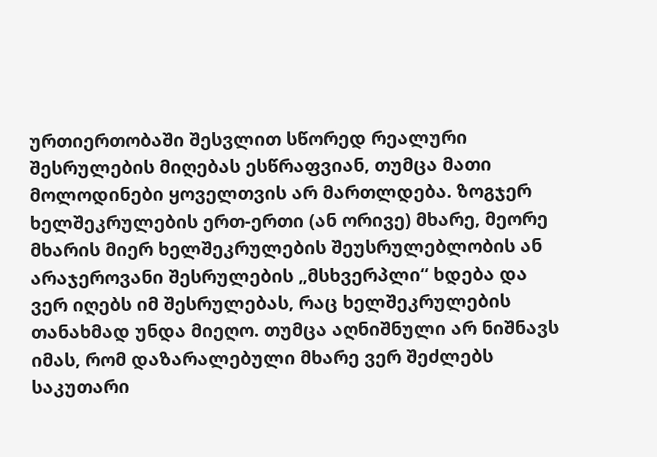ურთიერთობაში შესვლით სწორედ რეალური შესრულების მიღებას ესწრაფვიან, თუმცა მათი მოლოდინები ყოველთვის არ მართლდება. ზოგჯერ ხელშეკრულების ერთ-ერთი (ან ორივე) მხარე, მეორე მხარის მიერ ხელშეკრულების შეუსრულებლობის ან არაჯეროვანი შესრულების „მსხვერპლი“ ხდება და ვერ იღებს იმ შესრულებას, რაც ხელშეკრულების თანახმად უნდა მიეღო. თუმცა აღნიშნული არ ნიშნავს იმას, რომ დაზარალებული მხარე ვერ შეძლებს საკუთარი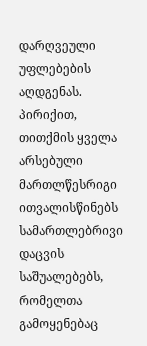დარღვეული უფლებების აღდგენას. პირიქით, თითქმის ყველა არსებული მართლწესრიგი ითვალისწინებს სამართლებრივი დაცვის საშუალებებს, რომელთა გამოყენებაც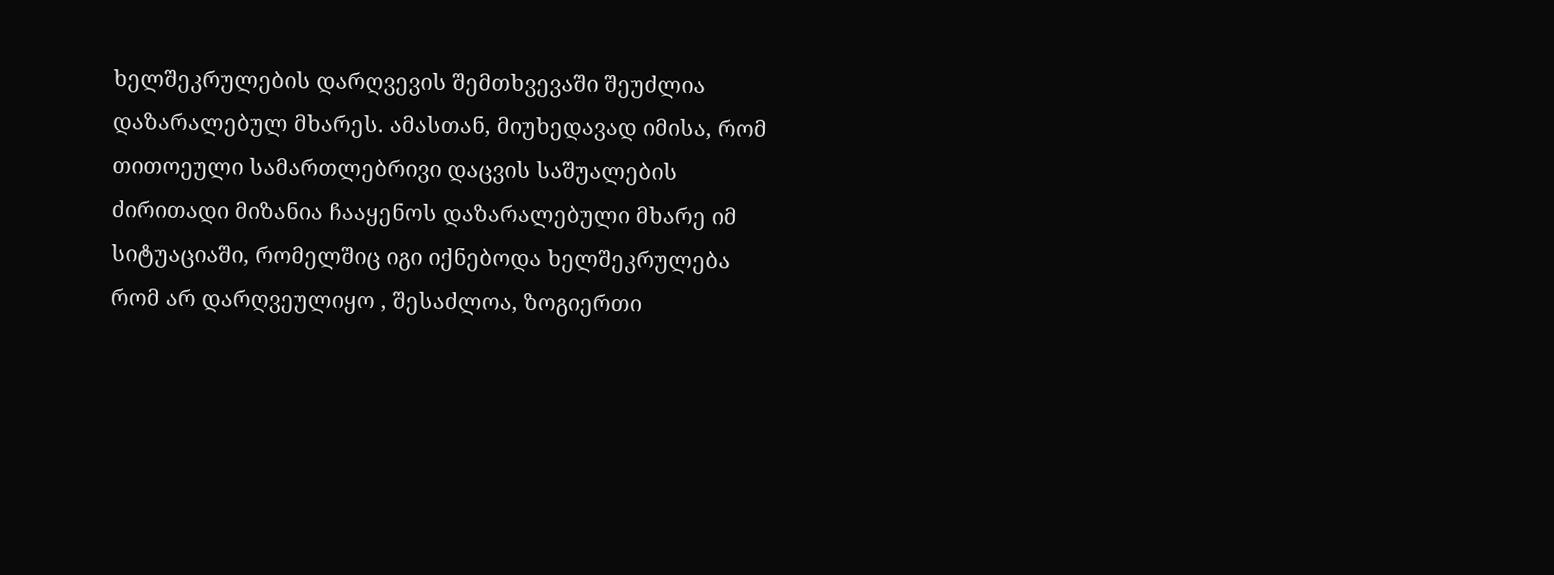ხელშეკრულების დარღვევის შემთხვევაში შეუძლია დაზარალებულ მხარეს. ამასთან, მიუხედავად იმისა, რომ თითოეული სამართლებრივი დაცვის საშუალების ძირითადი მიზანია ჩააყენოს დაზარალებული მხარე იმ სიტუაციაში, რომელშიც იგი იქნებოდა ხელშეკრულება რომ არ დარღვეულიყო , შესაძლოა, ზოგიერთი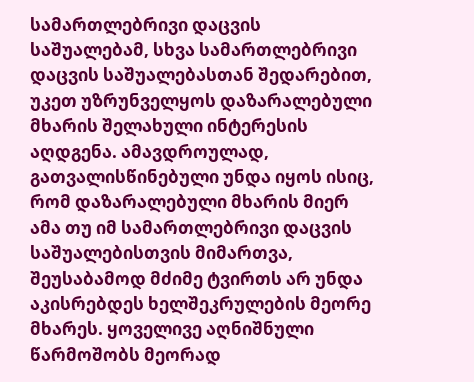სამართლებრივი დაცვის საშუალებამ, სხვა სამართლებრივი დაცვის საშუალებასთან შედარებით, უკეთ უზრუნველყოს დაზარალებული მხარის შელახული ინტერესის აღდგენა. ამავდროულად, გათვალისწინებული უნდა იყოს ისიც, რომ დაზარალებული მხარის მიერ ამა თუ იმ სამართლებრივი დაცვის საშუალებისთვის მიმართვა, შეუსაბამოდ მძიმე ტვირთს არ უნდა აკისრებდეს ხელშეკრულების მეორე მხარეს. ყოველივე აღნიშნული წარმოშობს მეორად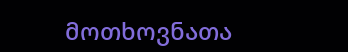მოთხოვნათა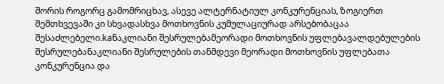შორის როგორც გამომრიცხავ, ასევე ალტერნატიულ კონკურენციას, ზოგიერთ შემთხვევაში კი სხვადასხვა მოთხოვნის კუმულაციურად არსებობაცაა შესაძლებელი.kaნაკლიანი შესრულებამეორადი მოთხოვნის უფლებავალდებულების შესრულებანაკლიანი შესრულების თანმდევი მეორადი მოთხოვნის უფლებათა კონკურენცია და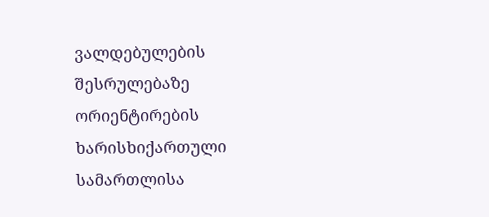ვალდებულების შესრულებაზე ორიენტირების ხარისხიქართული სამართლისა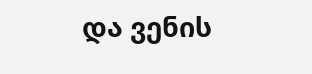და ვენის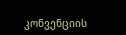კონვენციის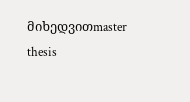მიხედვითmaster thesis